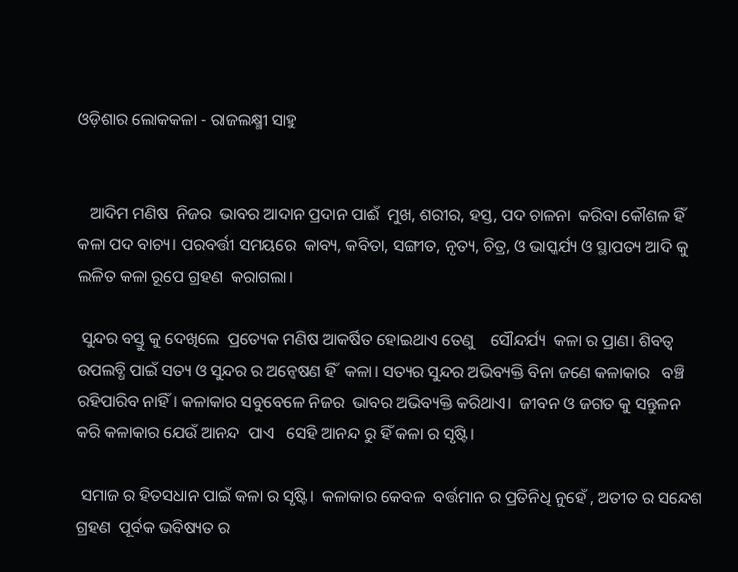ଓଡ଼ିଶାର ଲୋକକଳା - ରାଜଲକ୍ଷ୍ମୀ ସାହୁ


   ଆଦିମ ମଣିଷ  ନିଜର  ଭାବର ଆଦାନ ପ୍ରଦାନ ପାଈଁ  ମୁଖ, ଶରୀର, ହସ୍ତ, ପଦ ଚାଳନା  କରିବା କୌଶଳ ହିଁ କଳା ପଦ ବାଚ୍ୟ। ପରବର୍ତ୍ତୀ ସମୟରେ  କାବ୍ୟ, କବିତା, ସଙ୍ଗୀତ, ନୃତ୍ୟ, ଚିତ୍ର, ଓ ଭାସ୍କର୍ଯ୍ୟ ଓ ସ୍ଥାପତ୍ୟ ଆଦି କୁ ଲଳିତ କଳା ରୂପେ ଗ୍ରହଣ  କରାଗଲା।

 ସୁନ୍ଦର ବସ୍ତୁ କୁ ଦେଖିଲେ  ପ୍ରତ୍ୟେକ ମଣିଷ ଆକର୍ଷିତ ହୋଇଥାଏ ତେଣୁ    ସୌନ୍ଦର୍ଯ୍ୟ  କଳା ର ପ୍ରାଣ। ଶିବତ୍ୱ ଉପଲବ୍ଧି ପାଇଁ ସତ୍ୟ ଓ ସୁନ୍ଦର ର ଅନ୍ୱେଷଣ ହିଁ  କଳା। ସତ୍ୟର ସୁନ୍ଦର ଅଭିବ୍ୟକ୍ତି ବିନା ଜଣେ କଳାକାର   ବଞ୍ଚି ରହିପାରିବ ନାହିଁ। କଳାକାର ସବୁବେଳେ ନିଜର  ଭାବର ଅଭିବ୍ୟକ୍ତି କରିଥାଏ।  ଜୀବନ ଓ ଜଗତ କୁ ସନ୍ତୁଳନ କରି କଳାକାର ଯେଉଁ ଆନନ୍ଦ  ପାଏ   ସେହି ଆନନ୍ଦ ରୁ ହିଁ କଳା ର ସୃଷ୍ଟି।

 ସମାଜ ର ହିତସଧାନ ପାଇଁ କଳା ର ସୃଷ୍ଟି।  କଳାକାର କେବଳ  ବର୍ତ୍ତମାନ ର ପ୍ରତିନିଧି ନୁହେଁ , ଅତୀତ ର ସନ୍ଦେଶ ଗ୍ରହଣ  ପୂର୍ବକ ଭବିଷ୍ୟତ ର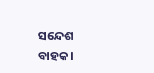ସନ୍ଦେଶ ବାହକ।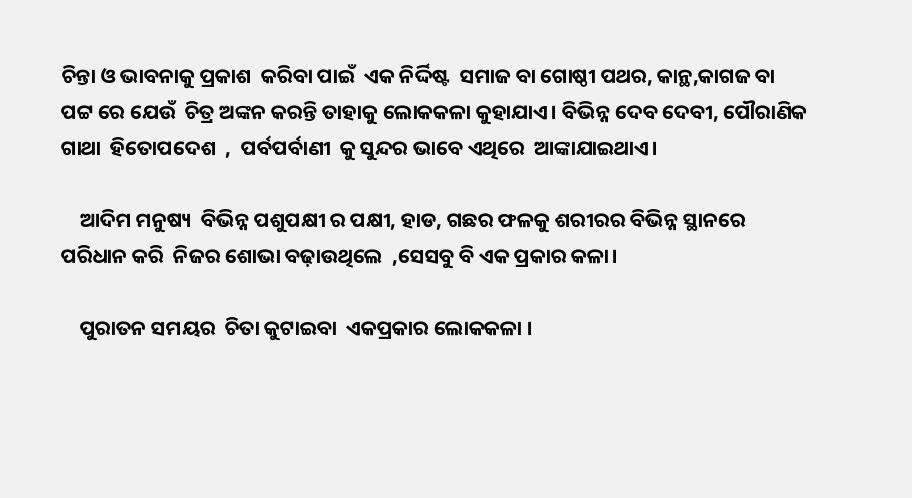ଚିନ୍ତା ଓ ଭାବନାକୁ ପ୍ରକାଶ  କରିବା ପାଇଁ  ଏକ ନିର୍ଦ୍ଦିଷ୍ଟ  ସମାଜ ବା ଗୋଷ୍ଠୀ ପଥର, କାନ୍ଥ,କାଗଜ ବା ପଟ୍ଟ ରେ ଯେଉଁ  ଚିତ୍ର ଅଙ୍କନ କରନ୍ତି ତାହାକୁ ଲୋକକଳା କୁହାଯାଏ। ବିଭିନ୍ନ ଦେବ ଦେବୀ, ପୌରାଣିକ  ଗାଥା  ହିତୋପଦେଶ  ,  ପର୍ବପର୍ବାଣୀ  କୁ ସୁନ୍ଦର ଭାବେ ଏଥିରେ  ଆଙ୍କାଯାଇଥାଏ।

    ଆଦିମ ମନୁଷ୍ୟ  ବିଭିନ୍ନ ପଶୁପକ୍ଷୀ ର ପକ୍ଷୀ, ହାଡ, ଗଛର ଫଳକୁ ଶରୀରର ବିଭିନ୍ନ ସ୍ଥାନରେ  ପରିଧାନ କରି  ନିଜର ଶୋଭା ବଢ଼ାଉଥିଲେ  ,ସେସବୁ ବି ଏକ ପ୍ରକାର କଳା।

    ପୁରାତନ ସମୟର  ଚିତା କୁଟାଇବା  ଏକପ୍ରକାର ଲୋକକଳା ।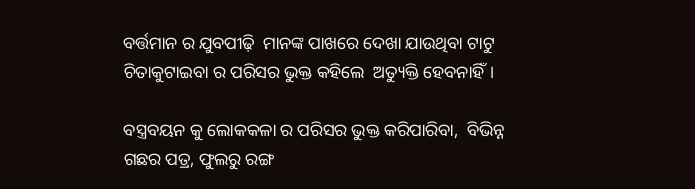ବର୍ତ୍ତମାନ ର ଯୁବପୀଢ଼ି  ମାନଙ୍କ ପାଖରେ ଦେଖା ଯାଉଥିବା ଟାଟୁ  ଚିତାକୁଟାଇବା ର ପରିସର ଭୁକ୍ତ କହିଲେ  ଅତ୍ୟୁକ୍ତି ହେବନାହିଁ।

ବସ୍ତ୍ରବୟନ କୁ ଲୋକକଳା ର ପରିସର ଭୁକ୍ତ କରିପାରିବା,  ବିଭିନ୍ନ ଗଛର ପତ୍ର, ଫୁଲରୁ ରଙ୍ଗ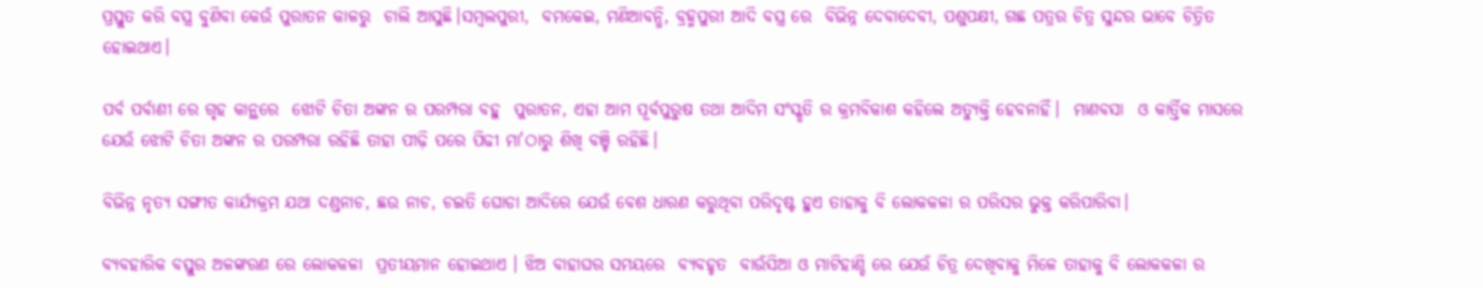ପ୍ରସ୍ତୁତ କରି ବସ୍ତ୍ର ବୁଣିବା କେଉଁ ପୁରାତନ କାଳରୁ  ଚାଲି ଆସୁଛି।ସମ୍ବଲପୁରୀ,  ବମକେଇ, ମଣିଆବନ୍ଧି, ବ୍ରହ୍ମପୁରୀ ଆଦି ବସ୍ତ୍ର ରେ  ବିଭିନ୍ନ ଦେବାଦେବୀ, ପଶୁପକ୍ଷୀ, ଗଛ ପତ୍ରର ଚିତ୍ର ସୁନ୍ଦର ଭାବେ ଚିତ୍ରିତ ହୋଇଥାଏ।

ପର୍ବ ପର୍ବାଣୀ ରେ ଗୃହ କାନ୍ଥରେ  ଝୋଟି ଚିତା ଅଙ୍କନ ର ପରମ୍ପରା ବହୁ  ପୁରାତନ, ଏହା ଆମ ପୂର୍ବପୁରୁଷ ତଥା ଆଦିମ ସଂସ୍କୃତି ର କ୍ରମବିକାଶ କହିଲେ ଅତ୍ୟୁକ୍ତି ହେବନାହିଁ।  ମାଣବସା  ଓ କାର୍ତ୍ତିକ ମାସରେ ଯେଉଁ ଝୋଟି ଚିତା ଅଙ୍କନ ର ପରମ୍ପରା ରହିଛି ତାହା ପୀଢ଼ି ପରେ ପିଢୀ ମା'ଠାରୁ ଶିଖି ବଞ୍ଚି ରହିଛି।

ବିଭିନ୍ନ ନୃତ୍ୟ ସଙ୍ଗୀତ କାର୍ଯ୍ୟକ୍ରମ ଯଥା ଦଣ୍ଡନାଚ, ଛଉ ନାଚ, ଚଇତି ଘୋଡା ଆଦିରେ ଯେଉଁ ବେଶ ଧାରଣ କରୁଥିବା ପରିଦୃଷ୍ଟ ହୁଏ ତାହାକୁ ବି ଲୋକକଳା ର ପରିସର ଭୁକ୍ତ କରିପାରିବା।

ବ୍ୟବହାରିକ ବସ୍ତୁର ଅଳଙ୍କରଣ ରେ ଲୋକକଳା  ପ୍ରତୀୟମାନ ହୋଇଥାଏ । ଝିଅ ବାହାଘର ସମୟରେ  ବ୍ୟବହୃତ  ବାଉଁସିଆ ଓ ମାଟିହାଣ୍ଡି ରେ ଯେଉଁ ଚିତ୍ର ଦେଖିବାକୁ ମିଳେ ତାହାକୁ ବି ଲୋକକଳା ର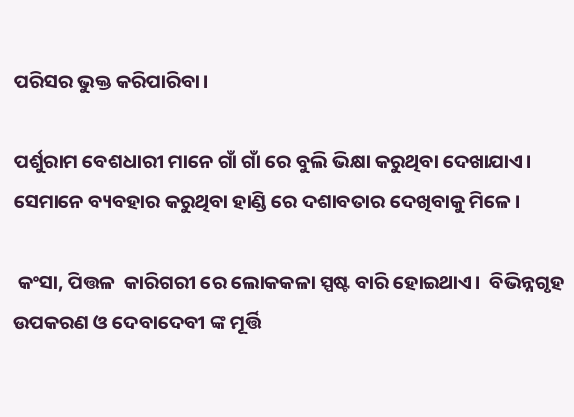ପରିସର ଭୁକ୍ତ କରିପାରିବା।

ପର୍ଶୁରାମ ବେଶଧାରୀ ମାନେ ଗାଁ ଗାଁ ରେ ବୁଲି ଭିକ୍ଷା କରୁଥିବା ଦେଖାଯାଏ। ସେମାନେ ବ୍ୟବହାର କରୁଥିବା ହାଣ୍ଡି ରେ ଦଶାବତାର ଦେଖିବାକୁ ମିଳେ।

 କଂସା, ପିତ୍ତଳ  କାରିଗରୀ ରେ ଲୋକକଳା ସ୍ପଷ୍ଟ ବାରି ହୋଇଥାଏ।  ବିଭିନ୍ନଗୃହ ଉପକରଣ ଓ ଦେବାଦେବୀ ଙ୍କ ମୂର୍ତ୍ତି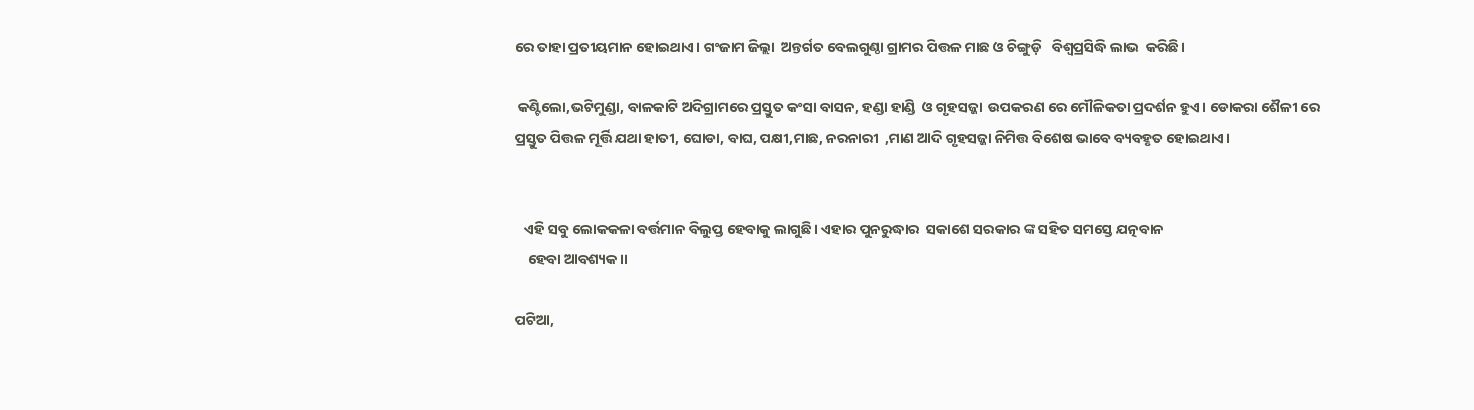ରେ ତାହା ପ୍ରତୀୟମାନ ହୋଇଥାଏ। ଗଂଜାମ ଜିଲ୍ଲା  ଅନ୍ତର୍ଗତ ବେଲଗୁଣ୍ଠା ଗ୍ରାମର ପିତ୍ତଳ ମାଛ ଓ ଚିଙ୍ଗୁଡ଼ି   ବିଶ୍ୱପ୍ରସିଦ୍ଧି ଲାଭ  କରିଛି।

 କଣ୍ଟିଲୋ,ଭଟିମୁଣ୍ଡା, ବାଳକାଟି ଅଦିଗ୍ରାମରେ ପ୍ରସ୍ତୁତ କଂସା ବାସନ, ହଣ୍ଡା ହାଣ୍ଡି  ଓ ଗୃହସଜ୍ଜା  ଉପକରଣ ରେ ମୌଳିକତା ପ୍ରଦର୍ଶନ ହୁଏ। ଡୋକରା ଶୈଳୀ ରେ ପ୍ରସ୍ତୁତ ପିତ୍ତଳ ମୂର୍ତ୍ତି ଯଥା ହାତୀ, ଘୋଡା, ବାଘ, ପକ୍ଷୀ,ମାଛ, ନରନାରୀ  ,ମାଣ ଆଦି ଗୃହସଜ୍ଜା ନିମିତ୍ତ ବିଶେଷ ଭାବେ ବ୍ୟବହୃତ ହୋଇଥାଏ।


   ଏହି ସବୁ ଲୋକକଳା ବର୍ତ୍ତମାନ ବିଲୁପ୍ତ ହେବାକୁ ଲାଗୁଛି। ଏହାର ପୁନରୁଦ୍ଧାର  ସକାଶେ ସରକାର ଙ୍କ ସହିତ ସମସ୍ତେ ଯତ୍ନବାନ
    ହେବା ଆବଶ୍ୟକ।।

ପଟିଆ,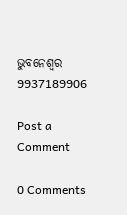ଭୁବନେଶ୍ୱର
9937189906

Post a Comment

0 Comments